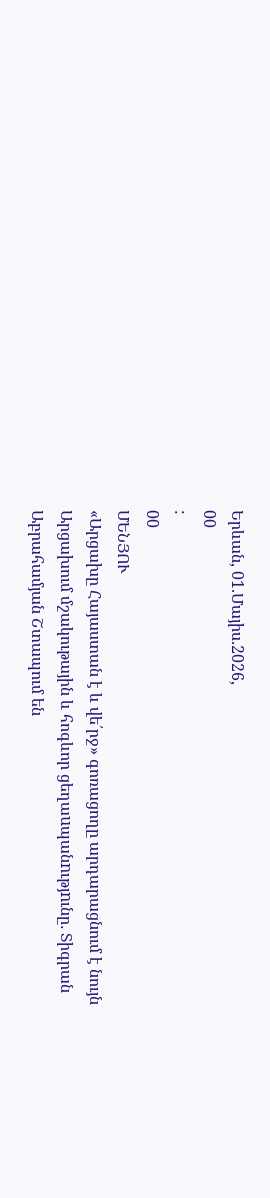Երևան, 01.Մայիս.2026,
00
:
00
ՄԵՆՅՈՒ
«Արցախը Հայաստան է և վե՛րջ» գոռացողը արդարացնում է նույն Արցախում մշակութային և հոգևոր ցեղաuպանnւթյnւնը․ Տիգրան Աբրահամյան Շտապում են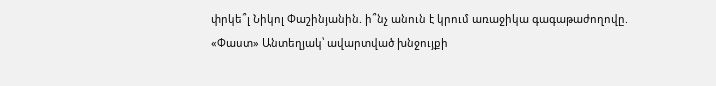փրկե՞լ Նիկոլ Փաշինյանին. ի՞նչ անուն է կրում առաջիկա գագաթաժողովը. «Փաստ» Անտեղյակ՝ ավարտված խնջույքի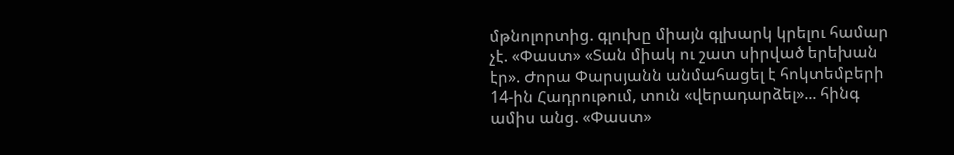մթնոլորտից. գլուխը միայն գլխարկ կրելու համար չէ. «Փաստ» «Տան միակ ու շատ սիրված երեխան էր». Ժորա Փարսյանն անմահացել է հոկտեմբերի 14-ին Հադրութում, տուն «վերադարձել»... հինգ ամիս անց. «Փաստ»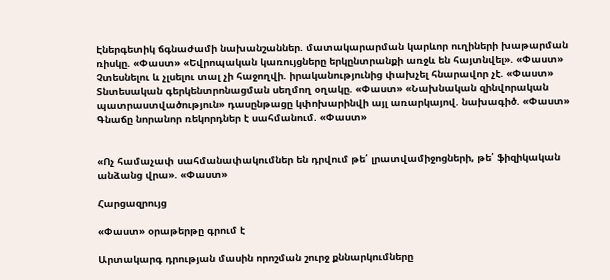Էներգետիկ ճգնաժամի նախանշաններ. մատակարարման կարևոր ուղիների խաթարման ռիսկը. «Փաստ» «Եվրոպական կառույցները երկընտրանքի առջև են հայտնվել». «Փաստ» Չտեսնելու և չլսելու տալ չի հաջողվի. իրականությունից փախչել հնարավոր չէ. «Փաստ» Տնտեսական գերկենտրոնացման սեղմող օղակը. «Փաստ» «Նախնական զինվորական պատրաստվածություն» դասընթացը կփոխարինվի այլ առարկայով. նախագիծ. «Փաստ» Գնաճը նորանոր ռեկորդներ է սահմանում. «Փաստ»


«Ոչ համաչափ սահմանափակումներ են դրվում թե՛ լրատվամիջոցների, թե՛ ֆիզիկական անձանց վրա». «Փաստ»

Հարցազրույց

«Փաստ» օրաթերթը գրում է

Արտակարգ դրության մասին որոշման շուրջ քննարկումները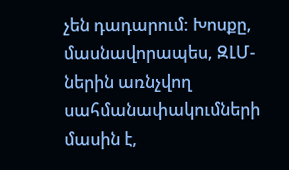չեն դադարում: Խոսքը, մասնավորապես, ԶԼՄ-ներին առնչվող սահմանափակումների մասին է,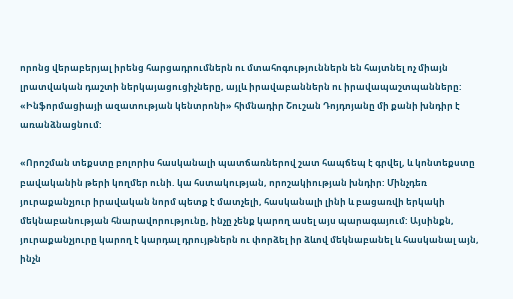որոնց վերաբերյալ իրենց հարցադրումներն ու մտահոգություններն են հայտնել ոչ միայն լրատվական դաշտի ներկայացուցիչները, այլև իրավաբաններն ու իրավապաշտպանները: «Ինֆորմացիայի ազատության կենտրոնի» հիմնադիր Շուշան Դոյդոյանը մի քանի խնդիր է առանձնացնում:

«Որոշման տեքստը բոլորիս հասկանալի պատճառներով շատ հապճեպ է գրվել, և կոնտեքստը բավականին թերի կողմեր ունի. կա հստակության, որոշակիության խնդիր: Մինչդեռ յուրաքանչյուր իրավական նորմ պետք է մատչելի, հասկանալի լինի և բացառվի երկակի մեկնաբանության հնարավորությունը, ինչը չենք կարող ասել այս պարագայում: Այսինքն, յուրաքանչյուրը կարող է կարդալ դրույթներն ու փորձել իր ձևով մեկնաբանել և հասկանալ այն, ինչն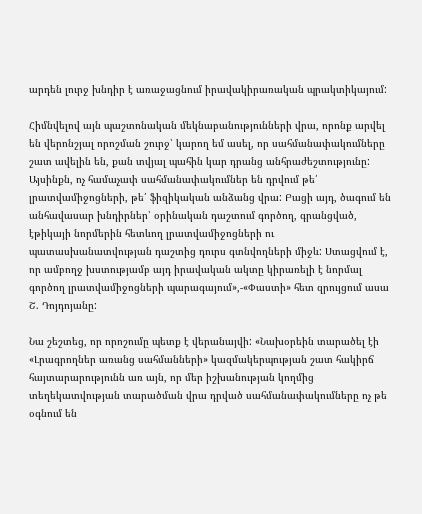արդեն լուրջ խնդիր է առաջացնում իրավակիրառական պրակտիկայում:

Հիմնվելով այն պաշտոնական մեկնաբանությունների վրա, որոնք արվել են վերոնշյալ որոշման շուրջ՝ կարող եմ ասել, որ սահմանափակումները շատ ավելին են, քան տվյալ պահին կար դրանց անհրաժեշտությունը: Այսինքն, ոչ համաչափ սահմանափակումներ են դրվում թե՛ լրատվամիջոցների, թե՛ ֆիզիկական անձանց վրա: Բացի այդ, ծագում են անհավասար խնդիրներ՝ օրինական դաշտում գործող, գրանցված, էթիկայի նորմերին հետևող լրատվամիջոցների ու պատասխանատվության դաշտից դուրս գտնվողների միջև: Ստացվում է, որ ամբողջ խստությամբ այդ իրավական ակտը կիրառելի է նորմալ գործող լրատվամիջոցների պարագայում»,-«Փաստի» հետ զրույցում ասա Շ. Դոյդոյանը:

Նա շեշտեց, որ որոշումը պետք է վերանայվի: «Նախօրեին տարածել էի «Լրագրողներ առանց սահմանների» կազմակերպության շատ հակիրճ հայտարարությունն առ այն, որ մեր իշխանության կողմից տեղեկատվության տարածման վրա դրված սահմանափակումները ոչ թե օգնում են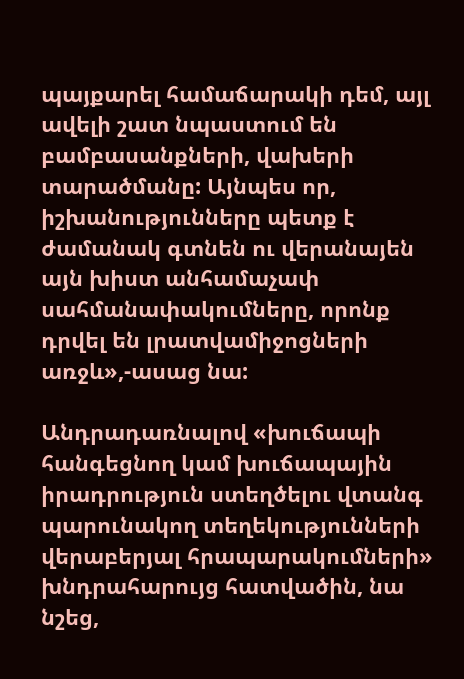պայքարել համաճարակի դեմ, այլ ավելի շատ նպաստում են բամբասանքների, վախերի տարածմանը: Այնպես որ, իշխանությունները պետք է ժամանակ գտնեն ու վերանայեն այն խիստ անհամաչափ սահմանափակումները, որոնք դրվել են լրատվամիջոցների առջև»,-ասաց նա:

Անդրադառնալով «խուճապի հանգեցնող կամ խուճապային իրադրություն ստեղծելու վտանգ պարունակող տեղեկությունների վերաբերյալ հրապարակումների» խնդրահարույց հատվածին, նա նշեց,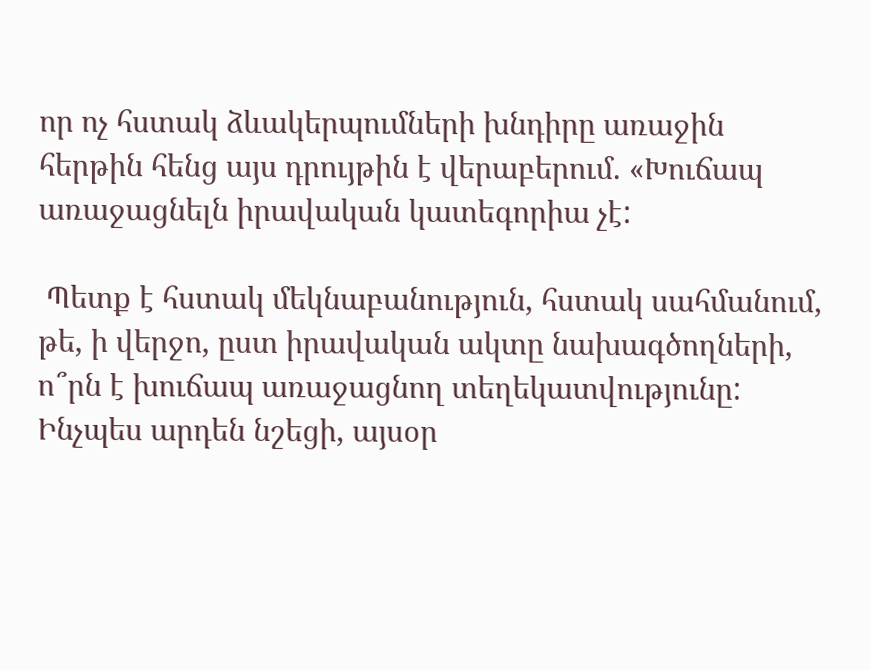որ ոչ հստակ ձևակերպումների խնդիրը առաջին հերթին հենց այս դրույթին է վերաբերում. «Խուճապ առաջացնելն իրավական կատեգորիա չէ:

 Պետք է հստակ մեկնաբանություն, հստակ սահմանում, թե, ի վերջո, ըստ իրավական ակտը նախագծողների, ո՞րն է խուճապ առաջացնող տեղեկատվությունը: Ինչպես արդեն նշեցի, այսօր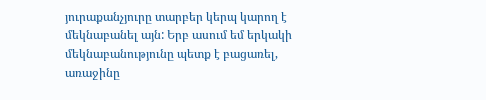յուրաքանչյուրը տարբեր կերպ կարող է մեկնաբանել այն: Երբ ասում եմ երկակի մեկնաբանությունը պետք է բացառել, առաջինը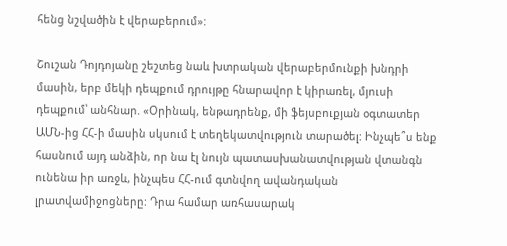հենց նշվածին է վերաբերում»:

Շուշան Դոյդոյանը շեշտեց նաև խտրական վերաբերմունքի խնդրի մասին, երբ մեկի դեպքում դրույթը հնարավոր է կիրառել, մյուսի դեպքում՝ անհնար. «Օրինակ, ենթադրենք, մի ֆեյսբուքյան օգտատեր ԱՄՆ-ից ՀՀ-ի մասին սկսում է տեղեկատվություն տարածել: Ինչպե՞ս ենք հասնում այդ անձին, որ նա էլ նույն պատասխանատվության վտանգն ունենա իր առջև, ինչպես ՀՀ-ում գտնվող ավանդական լրատվամիջոցները: Դրա համար առհասարակ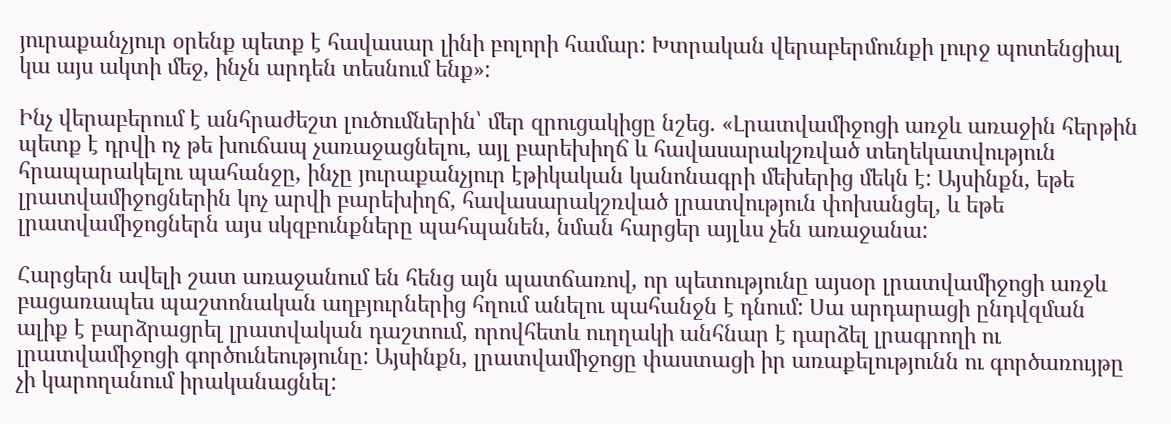յուրաքանչյուր օրենք պետք է հավասար լինի բոլորի համար: Խտրական վերաբերմունքի լուրջ պոտենցիալ կա այս ակտի մեջ, ինչն արդեն տեսնում ենք»:

Ինչ վերաբերում է անհրաժեշտ լուծումներին՝ մեր զրուցակիցը նշեց. «Լրատվամիջոցի առջև առաջին հերթին պետք է դրվի ոչ թե խուճապ չառաջացնելու, այլ բարեխիղճ և հավասարակշռված տեղեկատվություն հրապարակելու պահանջը, ինչը յուրաքանչյուր էթիկական կանոնագրի մեխերից մեկն է: Այսինքն, եթե լրատվամիջոցներին կոչ արվի բարեխիղճ, հավասարակշռված լրատվություն փոխանցել, և եթե լրատվամիջոցներն այս սկզբունքները պահպանեն, նման հարցեր այլևս չեն առաջանա:

Հարցերն ավելի շատ առաջանում են հենց այն պատճառով, որ պետությունը այսօր լրատվամիջոցի առջև բացառապես պաշտոնական աղբյուրներից հղում անելու պահանջն է դնում: Սա արդարացի ընդվզման ալիք է բարձրացրել լրատվական դաշտում, որովհետև ուղղակի անհնար է դարձել լրագրողի ու լրատվամիջոցի գործունեությունը: Այսինքն, լրատվամիջոցը փաստացի իր առաքելությունն ու գործառույթը չի կարողանում իրականացնել: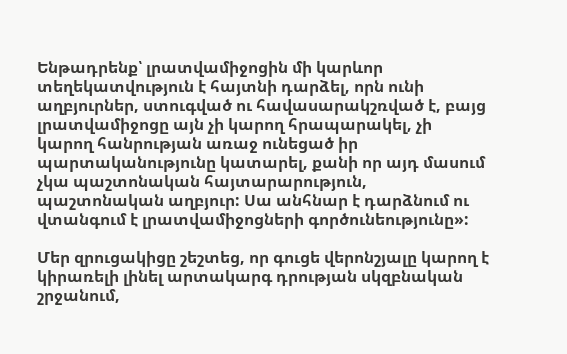Ենթադրենք՝ լրատվամիջոցին մի կարևոր տեղեկատվություն է հայտնի դարձել, որն ունի աղբյուրներ, ստուգված ու հավասարակշռված է, բայց լրատվամիջոցը այն չի կարող հրապարակել, չի կարող հանրության առաջ ունեցած իր պարտականությունը կատարել, քանի որ այդ մասում չկա պաշտոնական հայտարարություն, պաշտոնական աղբյուր: Սա անհնար է դարձնում ու վտանգում է լրատվամիջոցների գործունեությունը»:

Մեր զրուցակիցը շեշտեց, որ գուցե վերոնշյալը կարող է կիրառելի լինել արտակարգ դրության սկզբնական շրջանում,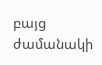բայց ժամանակի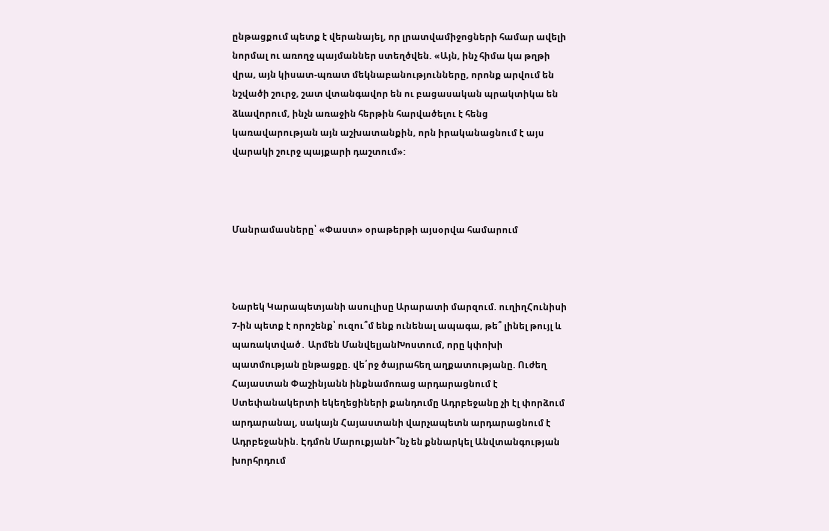ընթացքում պետք է վերանայել, որ լրատվամիջոցների համար ավելի նորմալ ու առողջ պայմաններ ստեղծվեն. «Այն, ինչ հիմա կա թղթի վրա, այն կիսատ-պռատ մեկնաբանությունները, որոնք արվում են նշվածի շուրջ, շատ վտանգավոր են ու բացասական պրակտիկա են ձևավորում, ինչն առաջին հերթին հարվածելու է հենց կառավարության այն աշխատանքին, որն իրականացնում է այս վարակի շուրջ պայքարի դաշտում»:



Մանրամասները՝ «Փաստ» օրաթերթի այսօրվա համարում



Նարեկ Կարապետյանի ասուլիսը Արարատի մարզում. ուղիղՀունիսի 7-ին պետք է որոշենք՝ ուզու՞մ ենք ունենալ ապագա, թե՞ լինել թույլ և պառակտված․ Արմեն ՄանվելյանԽոստում, որը կփոխի պատմության ընթացքը. վե՛րջ ծայրահեղ աղքատությանը. Ուժեղ Հայաստան Փաշինյանն ինքնամոռաց արդարացնում է Ստեփանակերտի եկեղեցիների քանդումը Ադրբեջանը չի էլ փորձում արդարանալ, սակայն Հայաստանի վարչապետն արդարացնում է Ադրբեջանին. Էդմոն ՄարուքյանԻ՞նչ են քննարկել Անվտանգության խորհրդում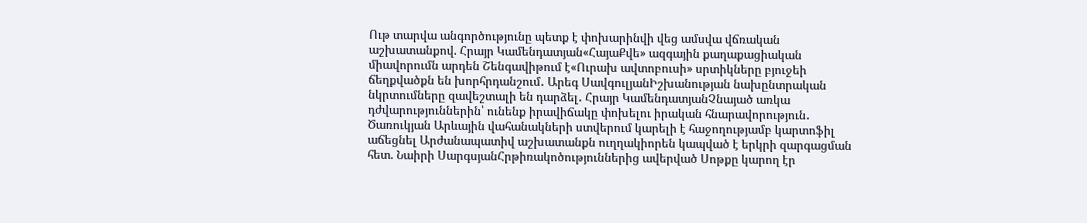Ութ տարվա անգործությունը պետք է փոխարինվի վեց ամսվա վճռական աշխատանքով. Հրայր Կամենդատյան«ՀայաՔվե» ազգային քաղաքացիական միավորումն արդեն Շենգավիթում է«Ուրախ ավտոբուսի» սրտիկները բյուջեի ճեղքվածքն են խորհրդանշում․ Արեգ ՍավգուլյանԻշխանության նախընտրական նկրտումները զավեշտալի են դարձել․ Հրայր ԿամենդատյանՉնայած առկա դժվարություններին՝ ունենք իրավիճակը փոխելու իրական հնարավորություն․ Ծառուկյան Արևային վահանակների ստվերում կարելի է հաջողությամբ կարտոֆիլ աճեցնել Արժանապատիվ աշխատանքն ուղղակիորեն կապված է երկրի զարգացման հետ. Նաիրի ՍարգսյանՀրթիռակոծություններից ավերված Սոթքը կարող էր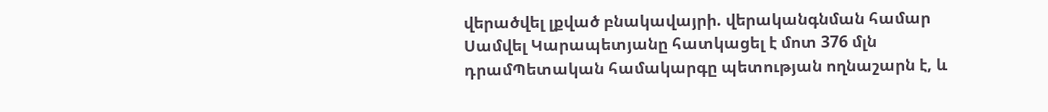վերածվել լքված բնակավայրի. վերականգնման համար Սամվել Կարապետյանը հատկացել է մոտ 376 մլն դրամՊետական համակարգը պետության ողնաշարն է, և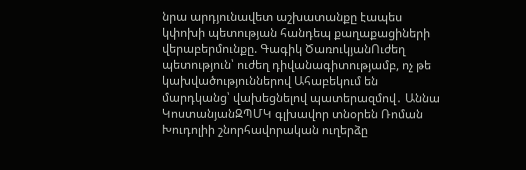նրա արդյունավետ աշխատանքը էապես կփոխի պետության հանդեպ քաղաքացիների վերաբերմունքը. Գագիկ ԾառուկյանՈւժեղ պետություն՝ ուժեղ դիվանագիտությամբ, ոչ թե կախվածություններով Ահաբեկում են մարդկանց՝ վախեցնելով պատերազմով․ Աննա ԿոստանյանԶՊՄԿ գլխավոր տնօրեն Ռոման Խուդոլիի շնորհավորական ուղերձը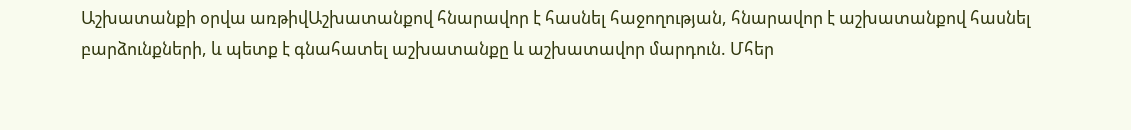Աշխատանքի օրվա առթիվԱշխատանքով հնարավոր է հասնել հաջողության, հնարավոր է աշխատանքով հասնել բարձունքների, և պետք է գնահատել աշխատանքը և աշխատավոր մարդուն. Մհեր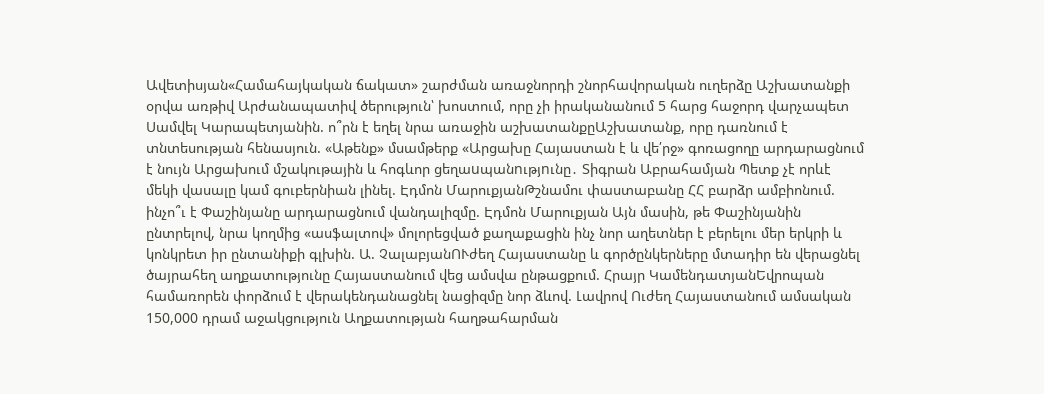Ավետիսյան«Համահայկական ճակատ» շարժման առաջնորդի շնորհավորական ուղերձը Աշխատանքի օրվա առթիվ Արժանապատիվ ծերություն՝ խոստում, որը չի իրականանում 5 հարց հաջորդ վարչապետ Սամվել Կարապետյանին. ո՞րն է եղել նրա առաջին աշխատանքըԱշխատանք, որը դառնում է տնտեսության հենասյուն. «Աթենք» մսամթերք «Արցախը Հայաստան է և վե՛րջ» գոռացողը արդարացնում է նույն Արցախում մշակութային և հոգևոր ցեղաuպանnւթյnւնը․ Տիգրան Աբրահամյան Պետք չէ որևէ մեկի վասալը կամ գուբերնիան լինել. Էդմոն ՄարուքյանԹշնամու փաստաբանը ՀՀ բարձր ամբիոնում. ինչո՞ւ է Փաշինյանը արդարացնում վանդալիզմը. Էդմոն Մարուքյան Այն մասին, թե Փաշինյանին ընտրելով, նրա կողմից «ասֆալտով» մոլորեցված քաղաքացին ինչ նոր աղետներ է բերելու մեր երկրի և կոնկրետ իր ընտանիքի գլխին. Ա. ՉալաբյանՈՒժեղ Հայաստանը և գործընկերները մտադիր են վերացնել ծայրահեղ աղքատությունը Հայաստանում վեց ամսվա ընթացքում. Հրայր ԿամենդատյանԵվրոպան համառորեն փորձում է վերակենդանացնել նացիզմը նոր ձևով. Լավրով Ուժեղ Հայաստանում ամսական 150,000 դրամ աջակցություն Աղքատության հաղթահարման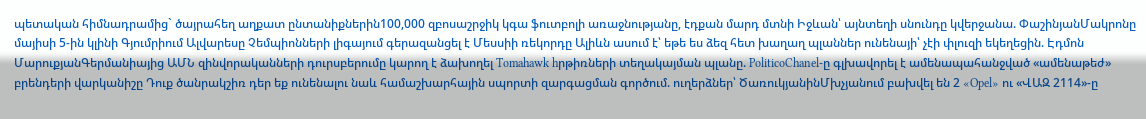պետական հիմնադրամից` ծայրահեղ աղքատ ընտանիքներին100,000 զբոսաշրջիկ կգա ֆուտբոլի առաջնությանը, էդքան մարդ մտնի Իջևան՝ այնտեղի սնունդը կվերջանա. ՓաշինյանՄակրոնը մայիսի 5-ին կլինի Գյումրիում Ալվարեսը Չեմպիոնների լիգայում գերազանցել է Մեսսիի ռեկորդը Ալիևն ասում է՝ եթե ես ձեզ հետ խաղաղ պլաններ ունենայի՝ չէի փլուզի եկեղեցին. Էդմոն ՄարուքյանԳերմանիայից ԱՄՆ զինվորականների դուրսբերումը կարող է ձախողել Tomahawk hրթիռների տեղակայման պլանը. PoliticoChanel-ը գլխավորել է ամենապահանջված «ամենաթեժ» բրենդերի վարկանիշը Դուք ծանրակշիռ դեր եք ունենալու նաև համաշխարհային սպորտի զարգացման գործում. ուղերձներ՝ ԾառուկյանինՄխչյանում բախվել են 2 «Opel» ու «ՎԱԶ 2114»-ը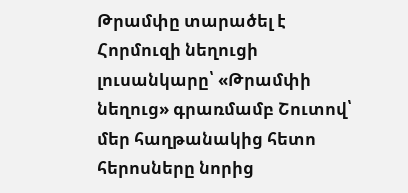Թրամփը տարածել է Հորմուզի նեղուցի լուսանկարը՝ «Թրամփի նեղուց» գրառմամբ Շուտով՝ մեր հաղթանակից հետո հերոսները նորից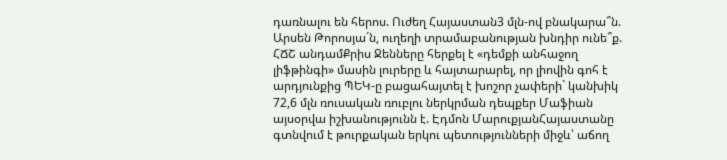դառնալու են հերոս. Ուժեղ Հայաստան3 մլն-ով բնակարա՞ն. Արսեն Թորոսյա´ն, ուղեղի տրամաբանության խնդիր ունե՞ք. ՀՃՇ անդամՔրիս Ջենները հերքել է «դեմքի անհաջող լիֆթինգի» մասին լուրերը և հայտարարել, որ լիովին գոհ է արդյունքից ՊԵԿ-ը բացահայտել է խոշոր չափերի` կանխիկ 72,6 մլն ռուսական ռուբլու ներկրման դեպքեր Մաֆիան այսօրվա իշխանությունն է. Էդմոն ՄարուքյանՀայաստանը գտնվում է թուրքական երկու պետությունների միջև՝ աճող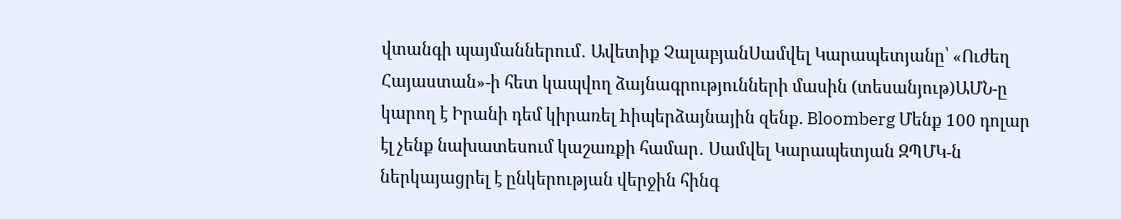վտանգի պայմաններում․ Ավետիք ՉալաբյանՍամվել Կարապետյանը՝ «Ուժեղ Հայաստան»-ի հետ կապվող ձայնագրությունների մասին (տեսանյութ)ԱՄՆ-ը կարող է Իրանի դեմ կիրառել hիպերձայնային զենք. Bloomberg Մենք 100 դոլար էլ չենք նախատեսում կաշառքի համար․ Սամվել Կարապետյան ԶՊՄԿ-ն ներկայացրել է ընկերության վերջին հինգ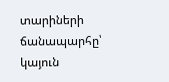տարիների ճանապարհը՝ կայուն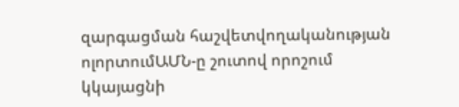զարգացման հաշվետվողականության ոլորտումԱՄՆ-ը շուտով որոշում կկայացնի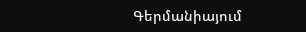Գերմանիայում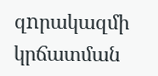զnրակազմի կրճատման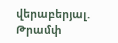վերաբերյալ. Թրամփ